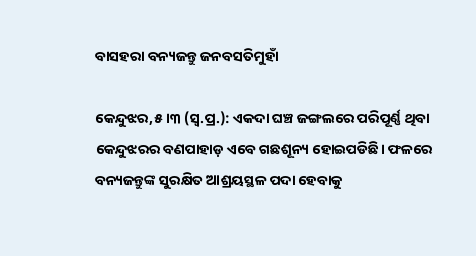ବାସହରା ବନ୍ୟଜନ୍ତୁ ଜନବସତିମୁହାଁ

କେନ୍ଦୁଝର,୫।୩ (ସ୍ବ.ପ୍ର.): ଏକଦା ଘଞ୍ଚ ଜଙ୍ଗଲରେ ପରିପୂର୍ଣ୍ଣ ଥିବା କେନ୍ଦୁଝରର ବଣପାହାଡ଼ ଏବେ ଗଛଶୂନ୍ୟ ହୋଇପଡିଛି। ଫଳରେ ବନ୍ୟଜନ୍ତୁଙ୍କ ସୁରକ୍ଷିତ ଆଶ୍ରୟସ୍ଥଳ ପଦା ହେବାକୁ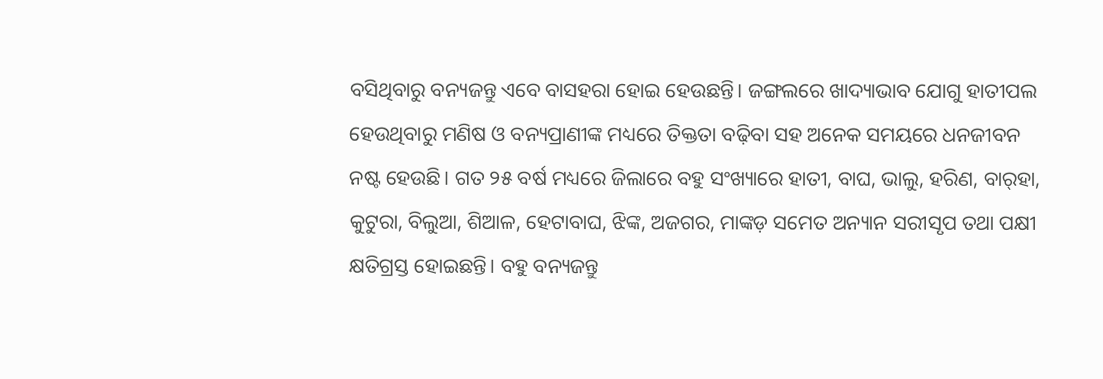ବସିଥିବାରୁ ବନ୍ୟଜନ୍ତୁ ଏବେ ବାସହରା ହୋଇ ହେଉଛନ୍ତି। ଜଙ୍ଗଲରେ ଖାଦ୍ୟାଭାବ ଯୋଗୁ ହାତୀପଲ ହେଉଥିବାରୁ ମଣିଷ ଓ ବନ୍ୟପ୍ରାଣୀଙ୍କ ମଧ୍ୟରେ ତିକ୍ତତା ବଢ଼ିବା ସହ ଅନେକ ସମୟରେ ଧନଜୀବନ ନଷ୍ଟ ହେଉଛି। ଗତ ୨୫ ବର୍ଷ ମଧ୍ୟରେ ଜିଲାରେ ବହୁ ସଂଖ୍ୟାରେ ହାତୀ, ବାଘ, ଭାଲୁ, ହରିଣ, ବାର୍‌ହା, କୁଟୁରା, ବିଲୁଆ, ଶିଆଳ, ହେଟାବାଘ, ଝିଙ୍କ, ଅଜଗର, ମାଙ୍କଡ଼ ସମେତ ଅନ୍ୟାନ ସରୀସୃପ ତଥା ପକ୍ଷୀ କ୍ଷତିଗ୍ରସ୍ତ ହୋଇଛନ୍ତି। ବହୁ ବନ୍ୟଜନ୍ତୁ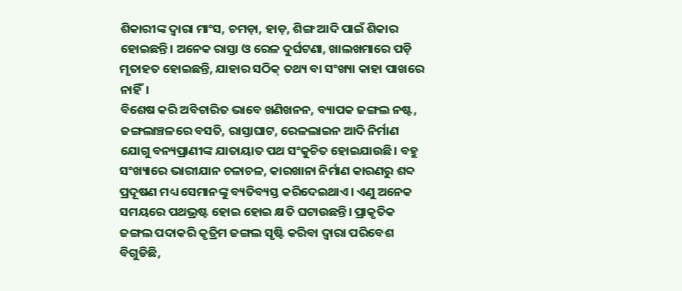ଶିକାରୀଙ୍କ ଦ୍ୱାରା ମାଂସ, ଚମଡ଼ା, ହାଡ଼, ଶିଙ୍ଗ ଆଦି ପାଇଁ ଶିକାର ହୋଇଛନ୍ତି। ଅନେକ ରାସ୍ତା ଓ ରେଳ ଦୁର୍ଘଟଣା, ଖାଲଖମାରେ ପଡ଼ି ମୃତାହତ ହୋଇଛନ୍ତି, ଯାହାର ସଠିକ୍‌ ତଥ୍ୟ ବା ସଂଖ୍ୟା କାହା ପାଖରେ ନାହିଁ।
ବିଶେଷ କରି ଅବିଚାରିତ ଭାବେ ଖଣିଖନନ, ବ୍ୟାପକ ଜଙ୍ଗଲ ନଷ୍ଟ, ଜଙ୍ଗଲାଞ୍ଚଳରେ ବସତି, ରାସ୍ତାଘାଟ, ରେଳଲାଇନ ଆଦି ନିର୍ମାଣ ଯୋଗୁ ବନ୍ୟପ୍ରାଣୀଙ୍କ ଯାତାୟାତ ପଥ ସଂକୁଚିତ ହୋଇଯାଉଛି। ବହୁ ସଂଖ୍ୟାରେ ଭାରୀଯାନ ଚଳାଚଳ, କାରଖାନା ନିର୍ମାଣ କାରଣରୁ ଶବ୍ଦ ପ୍ରଦୂଷଣ ମଧ୍ୟ ସେମାନଙ୍କୁ ବ୍ୟତିବ୍ୟସ୍ତ କରିଦେଇଥାଏ। ଏଣୁ ଅନେକ ସମୟରେ ପଥଭ୍ରଷ୍ଟ ହୋଇ ହୋଇ କ୍ଷତି ଘଟାଉଛନ୍ତି। ପ୍ରାକୃତିକ ଜଙ୍ଗଲ ପଦାକରି କୃତ୍ରିମ ଜଙ୍ଗଲ ସୃଷ୍ଟି କରିବା ଦ୍ୱାରା ପରିବେଶ ବିଗୁଡିଛି,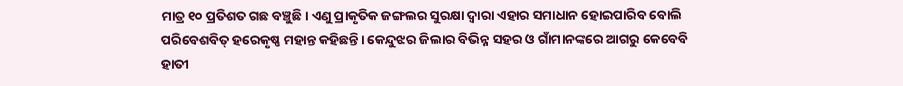ମାତ୍ର ୧୦ ପ୍ରତିଶତ ଗଛ ବଞ୍ଚୁଛି। ଏଣୁ ପ୍ରାକୃତିକ ଜଙ୍ଗଲର ସୁରକ୍ଷା ଦ୍ୱାରା ଏହାର ସମାଧାନ ହୋଇପାରିବ ବୋଲି ପରିବେଶବିତ୍‌ ହରେକୃଷ୍ଣ ମହାନ୍ତ କହିଛନ୍ତି। କେନ୍ଦୁଝର ଜିଲାର ବିଭିନ୍ନ ସହର ଓ ଗାଁମାନଙ୍କରେ ଆଗରୁ କେବେବି ହାତୀ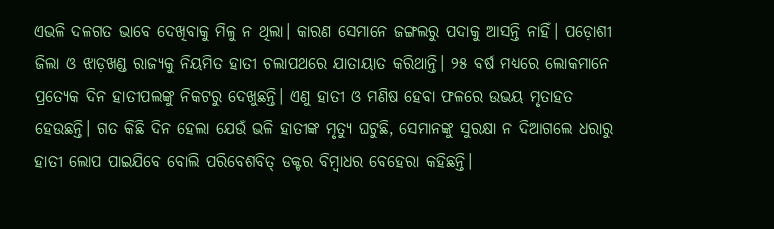ଏଭଳି ଦଳଗତ ଭାବେ ଦେଖିବାକୁ ମିଳୁ ନ ଥିଲା। କାରଣ ସେମାନେ ଜଙ୍ଗଲରୁ ପଦାକୁ ଆସନ୍ତି ନାହିଁ। ପଡ଼ୋଶୀ ଜିଲା ଓ ଝାଡ଼ଖଣ୍ଡ ରାଜ୍ୟକୁ ନିୟମିତ ହାତୀ ଚଲାପଥରେ ଯାତାୟାତ କରିଥାନ୍ତି। ୨୫ ବର୍ଷ ମଧ୍ୟରେ ଲୋକମାନେ ପ୍ରତ୍ୟେକ ଦିନ ହାତୀପଲଙ୍କୁ ନିକଟରୁ ଦେଖୁଛନ୍ତି। ଏଣୁ ହାତୀ ଓ ମଣିଷ ହେବା ଫଳରେ ଉଭୟ ମୃତାହତ ହେଉଛନ୍ତି। ଗତ କିଛି ଦିନ ହେଲା ଯେଉଁ ଭଳି ହାତୀଙ୍କ ମୃତ୍ୟୁ ଘଟୁଛି, ସେମାନଙ୍କୁ ସୁରକ୍ଷା ନ ଦିଆଗଲେ ଧରାରୁ ହାତୀ ଲୋପ ପାଇଯିବେ ବୋଲି ପରିବେଶବିତ୍‌ ଡକ୍ଟର ବିମ୍ବାଧର ବେହେରା କହିଛନ୍ତି।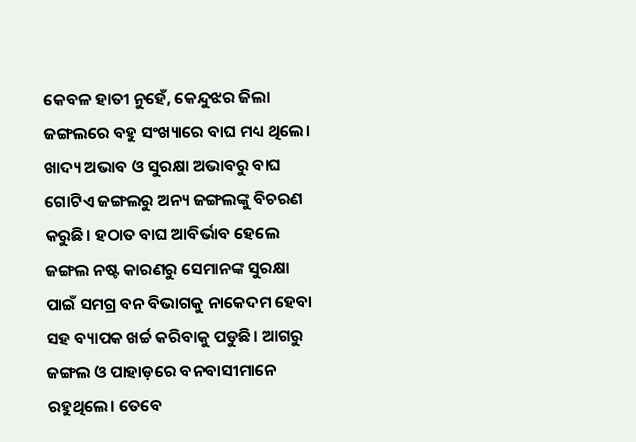କେବଳ ହାତୀ ନୁହେଁ, କେନ୍ଦୁଝର ଜିଲା ଜଙ୍ଗଲରେ ବହୁ ସଂଖ୍ୟାରେ ବାଘ ମଧ୍ୟ ଥିଲେ। ଖାଦ୍ୟ ଅଭାବ ଓ ସୁରକ୍ଷା ଅଭାବରୁ ବାଘ ଗୋଟିଏ ଜଙ୍ଗଲରୁ ଅନ୍ୟ ଜଙ୍ଗଲଙ୍କୁ ବିଚରଣ କରୁଛି। ହଠାତ ବାଘ ଆବିର୍ଭାବ ହେଲେ ଜଙ୍ଗଲ ନଷ୍ଟ କାରଣରୁ ସେମାନଙ୍କ ସୁରକ୍ଷା ପାଇଁ ସମଗ୍ର ବନ ବିଭାଗକୁ ନାକେଦମ ହେବା ସହ ବ୍ୟାପକ ଖର୍ଚ୍ଚ କରିବାକୁ ପଡୁଛି। ଆଗରୁ ଜଙ୍ଗଲ ଓ ପାହାଡ଼ରେ ବନବାସୀମାନେ ରହୁଥିଲେ। ତେବେ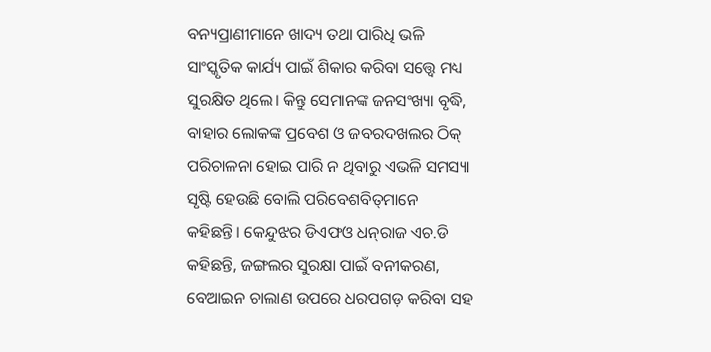ବନ୍ୟପ୍ରାଣୀମାନେ ଖାଦ୍ୟ ତଥା ପାରିଧି ଭଳି ସାଂସ୍କୃତିକ କାର୍ଯ୍ୟ ପାଇଁ ଶିକାର କରିବା ସତ୍ତ୍ୱେ ମଧ୍ୟ ସୁରକ୍ଷିତ ଥିଲେ। କିନ୍ତୁ ସେମାନଙ୍କ ଜନସଂଖ୍ୟା ବୃଦ୍ଧି, ବାହାର ଲୋକଙ୍କ ପ୍ରବେଶ ଓ ଜବରଦଖଲର ଠିକ୍‌ ପରିଚାଳନା ହୋଇ ପାରି ନ ଥିବାରୁ ଏଭଳି ସମସ୍ୟା ସୃଷ୍ଟି ହେଉଛି ବୋଲି ପରିବେଶବିତ୍‌ମାନେ କହିଛନ୍ତି। କେନ୍ଦୁଝର ଡିଏଫଓ ଧନ୍‌ରାଜ ଏଚ.ଡି କହିଛନ୍ତି, ଜଙ୍ଗଲର ସୁରକ୍ଷା ପାଇଁ ବନୀକରଣ, ବେଆଇନ ଚାଲାଣ ଉପରେ ଧରପଗଡ଼ କରିବା ସହ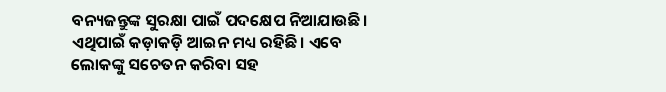ବନ୍ୟଜନ୍ତୁଙ୍କ ସୁରକ୍ଷା ପାଇଁ ପଦକ୍ଷେପ ନିଆଯାଉଛି। ଏଥିପାଇଁ କଡ଼ାକଡ଼ି ଆଇନ ମଧ୍ୟ ରହିଛି। ଏବେ ଲୋକଙ୍କୁ ସଚେତନ କରିବା ସହ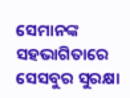ସେମାନଙ୍କ ସହଭାଗିତାରେ ସେସବୁର ସୁରକ୍ଷା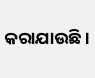କରାଯାଉଛି।